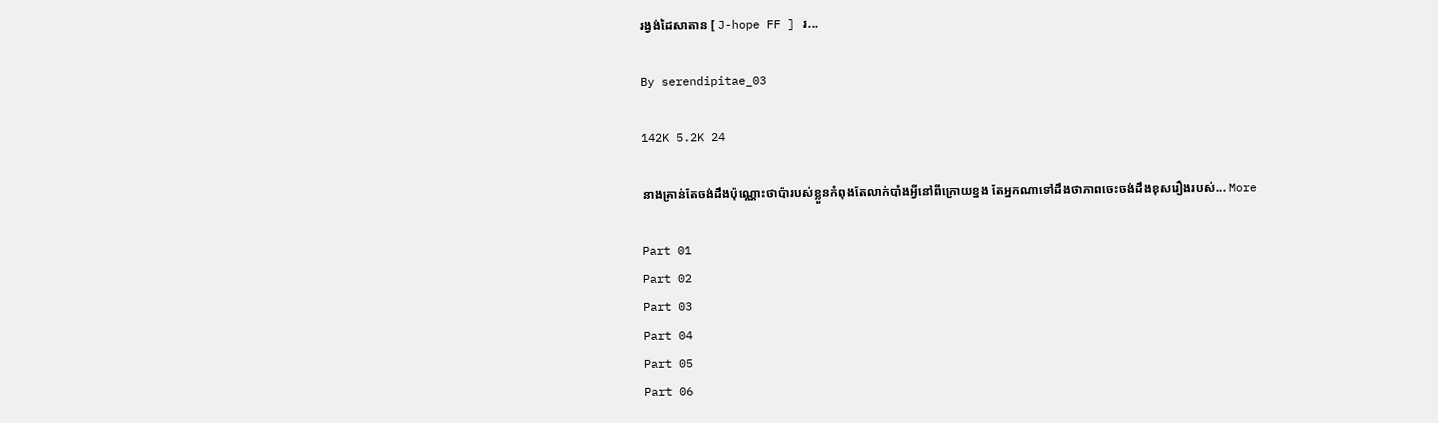រង្វង់ដៃសាតាន [ J-hope FF ] រ...

By serendipitae_03

142K 5.2K 24

នាងគ្រាន់តែចង់ដឹងប៉ុណ្ណោះថាប៉ារបស់ខ្លួនកំពុងតែលាក់បាំងអ្វីនៅពីក្រោយខ្នង តែអ្នកណាទៅដឹងថាភាពចេះចង់ដឹងខុសរឿងរបស់... More

Part 01
Part 02
Part 03
Part 04
Part 05
Part 06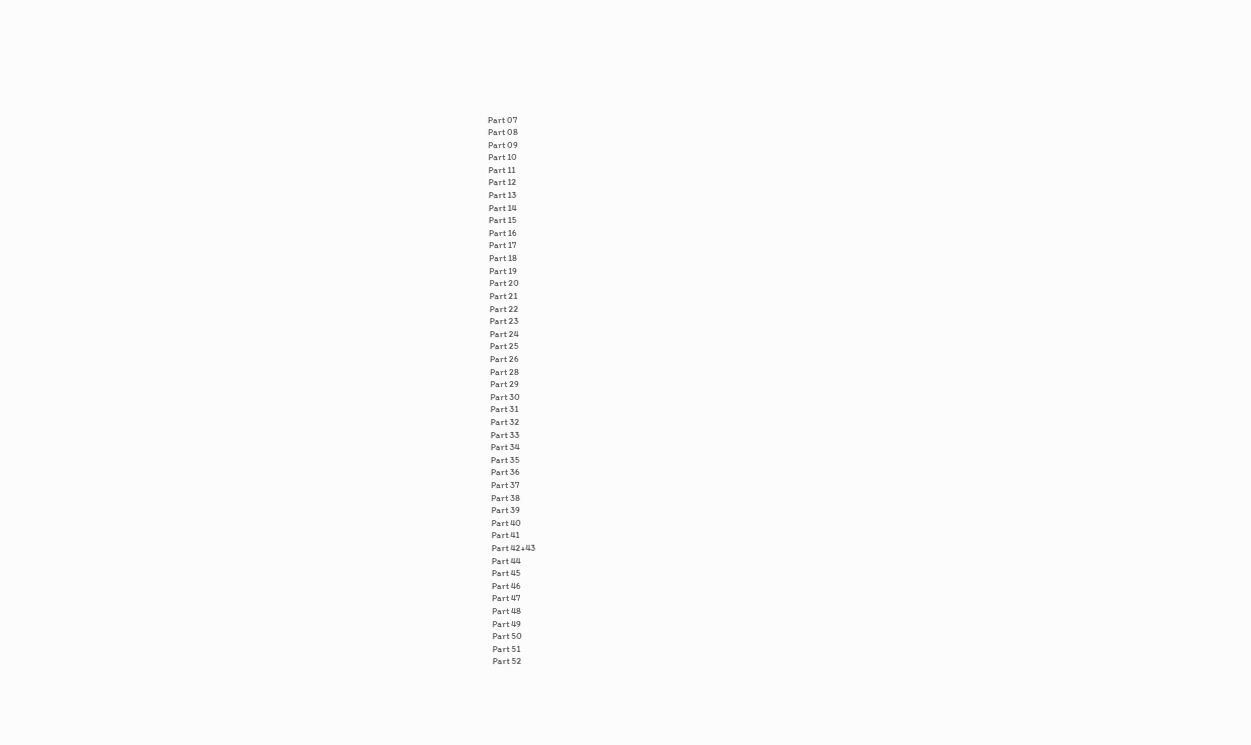Part 07
Part 08
Part 09
Part 10
Part 11
Part 12
Part 13
Part 14
Part 15
Part 16
Part 17
Part 18
Part 19
Part 20
Part 21
Part 22
Part 23
Part 24
Part 25
Part 26
Part 28
Part 29
Part 30
Part 31
Part 32
Part 33
Part 34
Part 35
Part 36
Part 37
Part 38
Part 39
Part 40
Part 41
Part 42+43
Part 44
Part 45
Part 46
Part 47
Part 48
Part 49
Part 50
Part 51
Part 52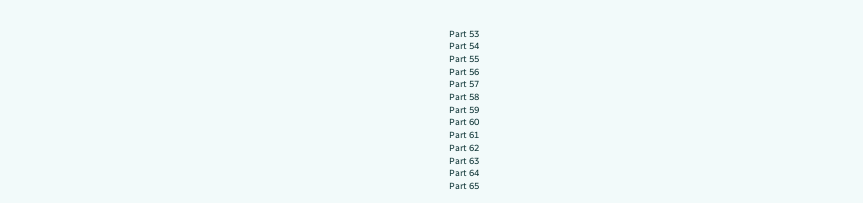Part 53
Part 54
Part 55
Part 56
Part 57
Part 58
Part 59
Part 60
Part 61
Part 62
Part 63
Part 64
Part 65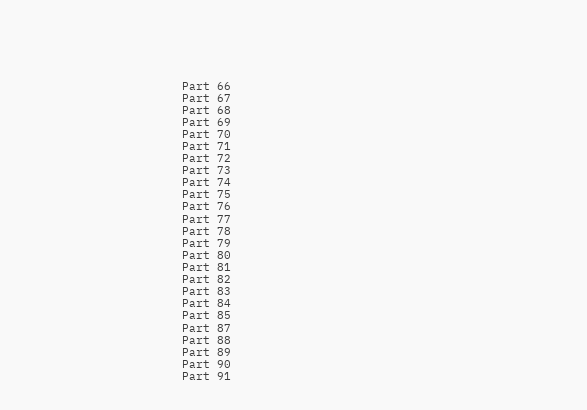Part 66
Part 67
Part 68
Part 69
Part 70
Part 71
Part 72
Part 73
Part 74
Part 75
Part 76
Part 77
Part 78
Part 79
Part 80
Part 81
Part 82
Part 83
Part 84
Part 85
Part 87
Part 88
Part 89
Part 90
Part 91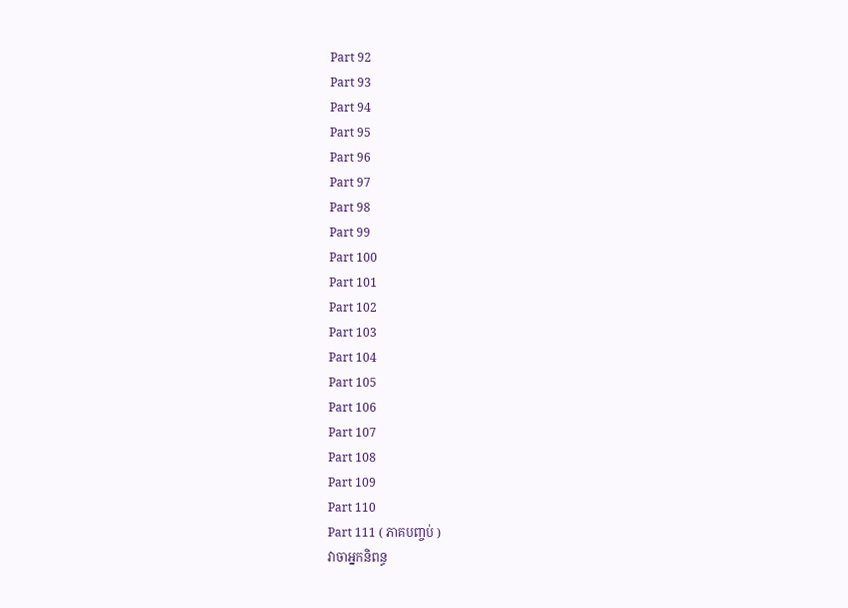Part 92
Part 93
Part 94
Part 95
Part 96
Part 97
Part 98
Part 99
Part 100
Part 101
Part 102
Part 103
Part 104
Part 105
Part 106
Part 107
Part 108
Part 109
Part 110
Part 111 ( ភាគបញ្ចប់ )
វាចាអ្នកនិពន្ធ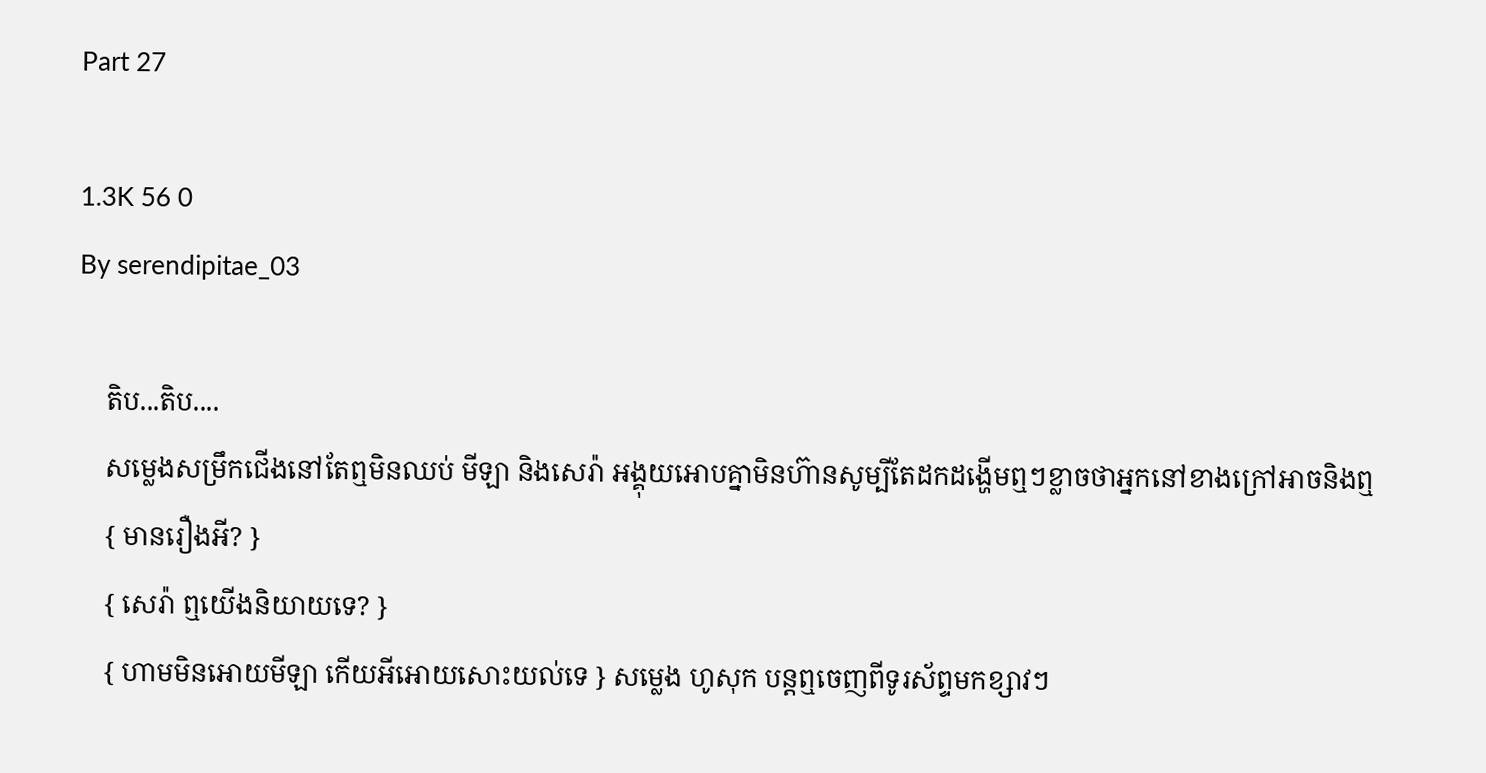Part 27

1.3K 56 0
By serendipitae_03

    តិប...តិប....
    សម្លេងសម្រឹកជើងនៅតែឮមិនឈប់ មីឡា និងសេរ៉ា អង្គុយអោបគ្នាមិនហ៊ានសូម្បីតែដកដង្ហើមឮៗខ្លាចថាអ្នកនៅខាងក្រៅអាចនិងឮ
    { មានរឿងអី? }
    { សេរ៉ា ឮយើងនិយាយទេ? }
    { ហាមមិនអោយមីឡា កើយអីអោយសោះយល់ទេ } សម្លេង ហូសុក បន្តឮចេញពីទូរស័ព្ទមកខ្សាវៗ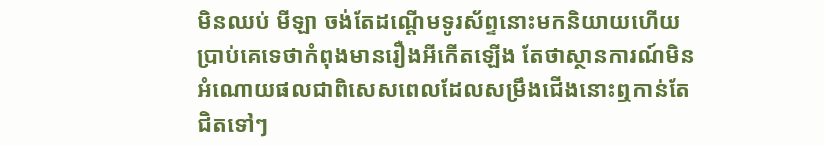មិនឈប់ មីឡា ចង់តែដណ្តើមទូរស័ព្ទនោះមកនិយាយហើយប្រាប់គេទេថាកំពុងមានរឿងអីកើតឡើង តែថាស្ថានការណ៍មិនអំណោយផលជាពិសេសពេលដែលសម្រឹងជើងនោះឮកាន់តែជិតទៅៗ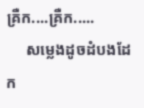គ្រឺក....គ្រឺក.....
     សម្លេងដូចដំបងដែក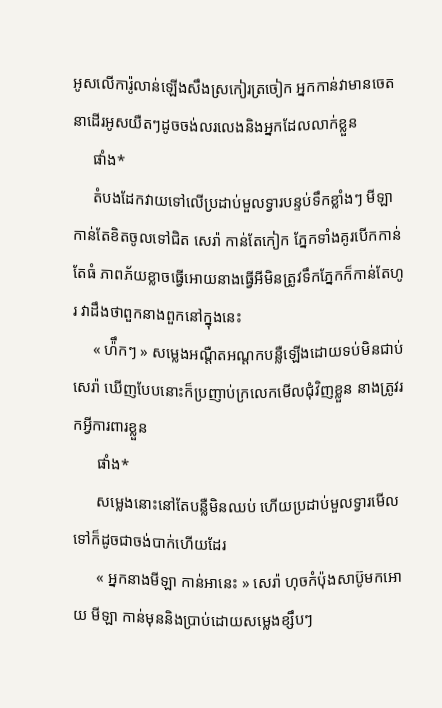អូសលើការ៉ូលាន់ឡើងសឹងស្រកៀរត្រចៀក អ្នកកាន់វាមានចេតនាដើរអូសយឺតៗដូចចង់លរលេងនិងអ្នកដែលលាក់ខ្លួន
     ផាំង*
     តំបងដែកវាយទៅលើប្រដាប់មួលទ្វារបន្ទប់ទឹកខ្លាំងៗ មីឡា កាន់តែខិតចូលទៅជិត សេរ៉ា កាន់តែកៀក ភ្នែកទាំងគូរបើកកាន់តែធំ ភាពភ័យខ្លាចធ្វើអោយនាងធ្វើអីមិនត្រូវទឹកភ្នែកក៏កាន់តែហូរ វាដឹងថាពួកនាងពួកនៅក្នុងនេះ
     « ហ៉ឹកៗ » សម្លេងអណ្តឺតអណ្តកបន្លឺឡើងដោយទប់មិនជាប់ សេរ៉ា ឃើញបែបនោះក៏ប្រញាប់ក្រលេកមើលជុំវិញខ្លួន នាងត្រូវរកអ្វីការពារខ្លួន
      ផាំង*
      សម្លេងនោះនៅតែបន្លឺមិនឈប់ ហើយប្រដាប់មួលទ្វារមើលទៅក៏ដូចជាចង់បាក់ហើយដែរ
      « អ្នកនាងមីឡា កាន់អានេះ » សេរ៉ា ហុចកំប៉ុងសាប៊ូមកអោយ មីឡា កាន់មុននិងប្រាប់ដោយសម្លេងខ្សឹបៗ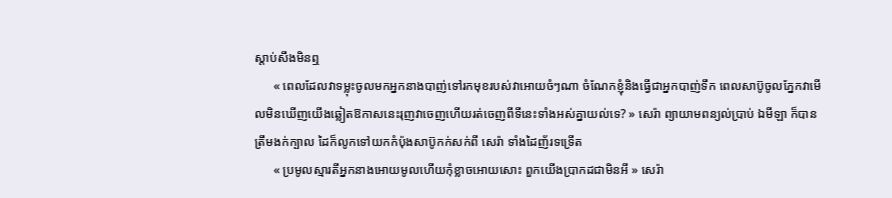ស្តាប់សឹងមិនឮ
      « ពេលដែលវាទម្លុះចូលមកអ្នកនាងបាញ់ទៅរកមុខរបស់វាអោយចំៗណា ចំណែកខ្ញុំនិងធ្វើជាអ្នកបាញ់ទឹក ពេលសាប៊ូចូលភ្នែកវាមើលមិនឃើញយើងឆ្លៀតឱកាសនេះរុញវាចេញហើយរត់ចេញពីទីនេះទាំងអស់គ្នាយល់ទេ? » សេរ៉ា ព្យាយាមពន្យល់ប្រាប់ ឯមីឡា ក៏បានត្រឹមងក់ក្បាល ដៃក៏លូកទៅយកកំប៉ុងសាប៊ូកក់សក់ពី សេរ៉ា ទាំងដៃញ័រទទ្រើត
      « ប្រមូលស្មារតីអ្នកនាងអោយមូលហើយកុំខ្លាចអោយសោះ ពួកយើងប្រាកដជាមិនអី » សេរ៉ា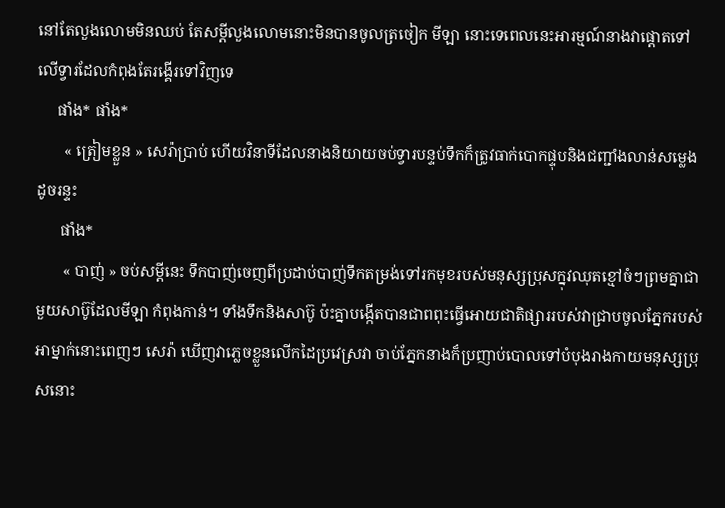នៅតែលួងលោមមិនឈប់ តែសម្តីលួងលោមនោះមិនបានចូលត្រចៀក មីឡា នោះទេពេលនេះអារម្មណ៍នាងវាផ្តោតទៅលើទ្វារដែលកំពុងតែរង្គើរទៅវិញទេ
     ផាំង* ផាំង*
       « ត្រៀមខ្លួន » សេរ៉ាប្រាប់ ហើយវិនាទីដែលនាងនិយាយចប់ទ្វារបន្ទប់ទឹកក៏ត្រូវធាក់បោកផ្ទុបនិងជញ្ជាំងលាន់សម្លេងដូចរន្ទះ
      ផាំង*
       « បាញ់ » ចប់សម្តីនេះ ទឹកបាញ់ចេញពីប្រដាប់បាញ់ទឹកតម្រង់ទៅរកមុខរបស់មនុស្សប្រុសក្នុវឈុតខ្មៅចំៗព្រមគ្នាជាមួយសាប៊ូដែលមីឡា កំពុងកាន់។ ទាំងទឹកនិងសាប៊ូ ប៉ះគ្នាបង្កើតបានជាពពុះធ្វើអោយជាតិផ្សាររបស់វាជ្រាបចូលភ្នែករបស់អាម្នាក់នោះពេញៗ សេរ៉ា ឃើញវាភ្លេចខ្លួនលើកដៃប្រវេស្រវា ចាប់ភ្នែកនាងក៏ប្រញាប់បោលទៅបំបុងរាងកាយមនុស្សប្រុសនោះ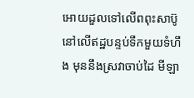អោយដួលទៅលើពពុះសាប៊ូនៅលើឥដ្ឋបន្ទប់ទឹកមួយទំហឹង មុននឹងស្រវាចាប់ដៃ មីឡា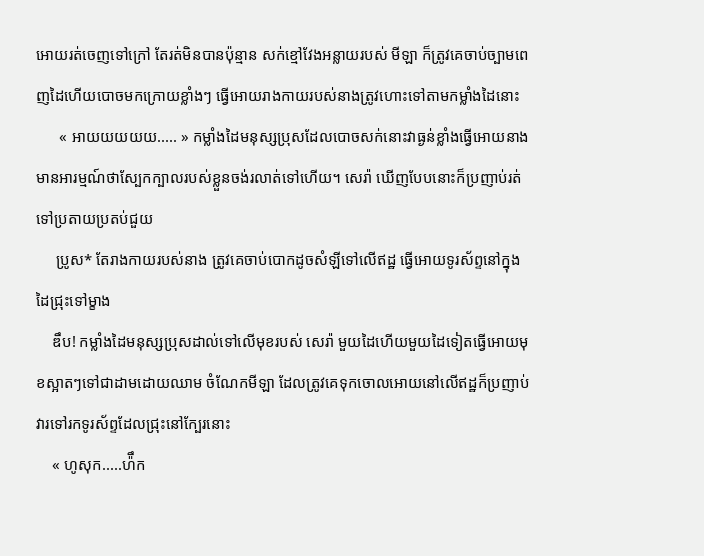អោយរត់ចេញទៅក្រៅ តែរត់មិនបានប៉ុន្មាន សក់ខ្មៅវែងអន្លាយរបស់ មីឡា ក៏ត្រូវគេចាប់ច្បាមពេញដៃហើយបោចមកក្រោយខ្លាំងៗ ធ្វើអោយរាងកាយរបស់នាងត្រូវហោះទៅតាមកម្លាំងដៃនោះ
      « អាយយយយយ..... » កម្លាំងដៃមនុស្សប្រុសដែលបោចសក់នោះវាធ្ងន់ខ្លាំងធ្វើអោយនាងមានអារម្មណ៍ថាស្បែកក្បាលរបស់ខ្លួនចង់រលាត់ទៅហើយ។ សេរ៉ា ឃើញបែបនោះក៏ប្រញាប់រត់ទៅប្រតាយប្រតប់ជួយ
     ប្រូស* តែរាងកាយរបស់នាង ត្រូវគេចាប់បោកដូចសំឡីទៅលើឥដ្ឋ ធ្វើអោយទូរស័ព្ទនៅក្នុងដៃជ្រុះទៅម្ខាង
    ឌឹប! កម្លាំងដៃមនុស្សប្រុសដាល់ទៅលើមុខរបស់ សេរ៉ា មួយដៃហើយមួយដៃទៀតធ្វើអោយមុខស្អាតៗទៅជាដាមដោយឈាម ចំណែកមីឡា ដែលត្រូវគេទុកចោលអោយនៅលើឥដ្ឋក៏ប្រញាប់វារទៅរកទូរស័ព្ទដែលជ្រុះនៅក្បែរនោះ
    « ហូសុក.....ហ៉ឹក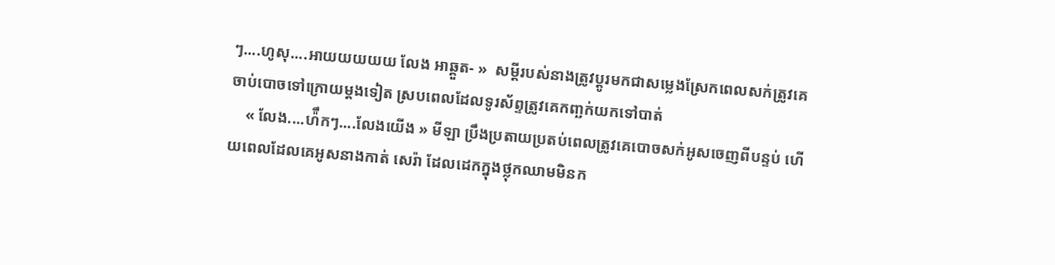ៗ....ហូសុ....អាយយយយយ លែង អាឆ្គួត- »  សម្តីរបស់នាងត្រូវប្តូរមកជាសម្លេងស្រែកពេលសក់ត្រូវគេចាប់បោចទៅក្រោយម្តងទៀត ស្របពេលដែលទូរស័ព្ទត្រូវគេកញ្ឆក់យកទៅបាត់
    « លែង....ហ៉ឹកៗ....លែងយើង » មីឡា ប្រឹងប្រតាយប្រតប់ពេលត្រូវគេបោចសក់អូសចេញពីបន្ទប់ ហើយពេលដែលគេអូសនាងកាត់ សេរ៉ា ដែលដេកក្នុងថ្លុកឈាមមិនក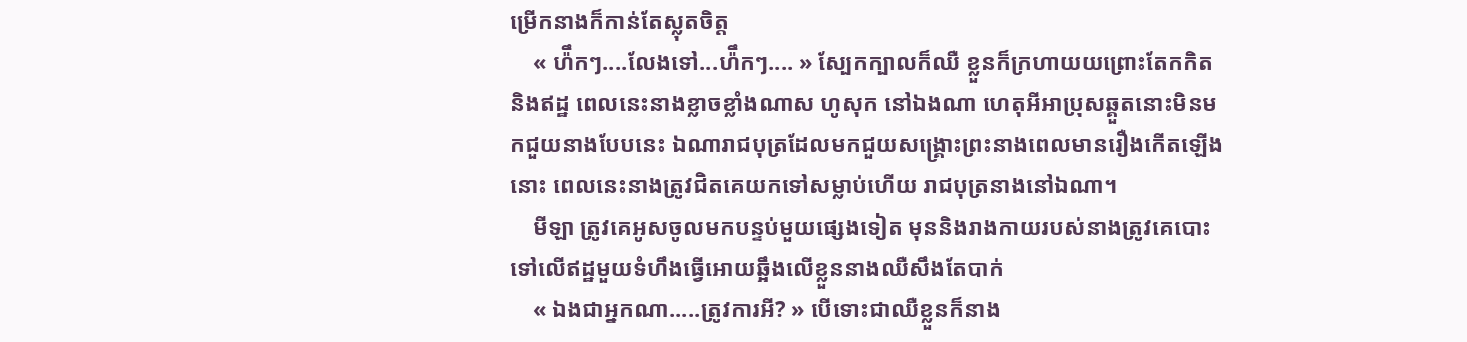ម្រើកនាងក៏កាន់តែស្លុតចិត្ត
    « ហ៉ឹកៗ....លែងទៅ...ហ៉ឹកៗ.... » ស្បែកក្បាលក៏ឈឺ ខ្លួនក៏ក្រហាយយព្រោះតែកកិតនិងឥដ្ឋ ពេលនេះនាងខ្លាចខ្លាំងណាស ហូសុក នៅឯងណា ហេតុអីអាប្រុសឆ្គួតនោះមិនមកជួយនាងបែបនេះ ឯណារាជបុត្រដែលមកជួយសង្គ្រោះព្រះនាងពេលមានរឿងកើតឡើងនោះ ពេលនេះនាងត្រូវជិតគេយកទៅសម្លាប់ហើយ រាជបុត្រនាងនៅឯណា។
    មីឡា ត្រូវគេអូសចូលមកបន្ទប់មួយផ្សេងទៀត មុននិងរាងកាយរបស់នាងត្រូវគេបោះទៅលើឥដ្ឋមួយទំហឹងធ្វើអោយឆ្អឹងលើខ្លួននាងឈឺសឹងតែបាក់
    « ឯងជាអ្នកណា.....ត្រូវការអី? » បើទោះជាឈឺខ្លួនក៏នាង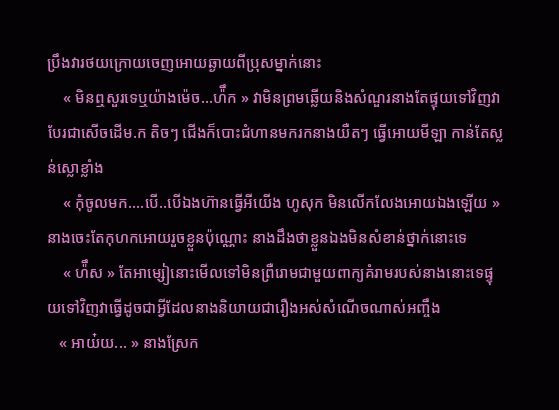ប្រឹងវារថយក្រោយចេញអោយឆ្ងាយពីប្រុសម្នាក់នោះ
    « មិនឮសួរទេឬយ៉ាងម៉េច...ហ៉ឹក » វាមិនព្រមឆ្លើយនិងសំណួរនាងតែផ្ទុយទៅវិញវាបែរជាសើចដើម.ក តិចៗ ជើងក៏បោះជំហានមករកនាងយឺតៗ ធ្វើអោយមីឡា កាន់តែស្លន់ស្លោខ្លាំង
    « កុំចូលមក....បើ..បើឯងហ៊ានធ្វើអីយើង ហូសុក មិនលើកលែងអោយឯងឡើយ » នាងចេះតែកុហកអោយរួចខ្លួនប៉ុណ្ណោះ នាងដឹងថាខ្លួនឯងមិនសំខាន់ថ្នាក់នោះទេ
    « ហ៉ឹស » តែអាម្សៀនោះមើលទៅមិនព្រឺរោមជាមួយពាក្យគំរាមរបស់នាងនោះទេផ្ទុយទៅវិញវាធ្វើដូចជាអ្វីដែលនាងនិយាយជារឿងអស់សំណើចណាស់អញ្ចឹង
   « អាយ៎យ... » នាងស្រែក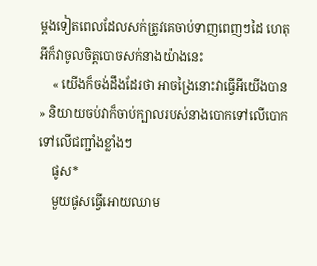ម្តងទៀតពេលដែលសក់ត្រូវគេចាប់ទាញពេញៗដៃ ហេតុអីក៏វាចូលចិត្តបោចសក់នាងយ៉ាងនេះ
    « យើងក៏ចង់ដឹងដែរថា អាចង្រៃនោះវាធ្វើអីយើងបាន » និយាយចប់វាក៏ចាប់ក្បាលរបស់នាងបោកទៅលើបោកទៅលើជញ្ជាំងខ្លាំងៗ
    ផូស*
    មួយផូសធ្វើអោយឈាម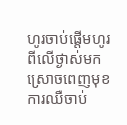ហូរចាប់ផ្តើមហូរពីលើថ្ងាស់មកស្រោចពេញមុខ ការឈឺចាប់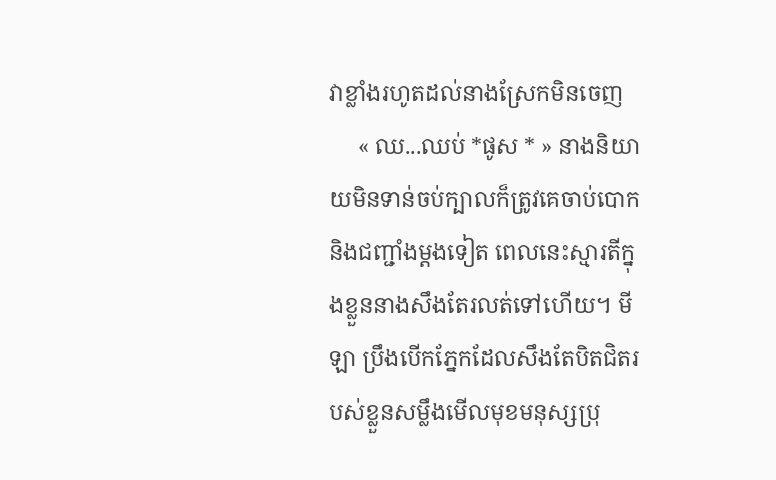វាខ្លាំងរហូតដល់នាងស្រែកមិនចេញ
     « ឈ...ឈប់ *ផូស * » នាងនិយាយមិនទាន់ចប់ក្បាលក៏ត្រូវគេចាប់បោកនិងជញ្ជាំងម្តងទៀត ពេលនេះស្មារតីក្នុងខ្លួននាងសឹងតែរលត់ទៅហើយ។ មីឡា ប្រឹងបើកភ្នែកដែលសឹងតែបិតជិតរបស់ខ្លួនសម្លឹងមើលមុខមនុស្សប្រុ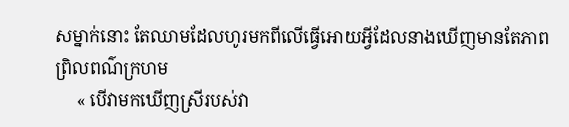សម្នាក់នោះ តែឈាមដែលហូរមកពីលើធ្វើអោយអ្វីដែលនាងឃើញមានតែភាពព្រិលពណ៌ក្រហម
     « បើវាមកឃើញស្រីរបស់វា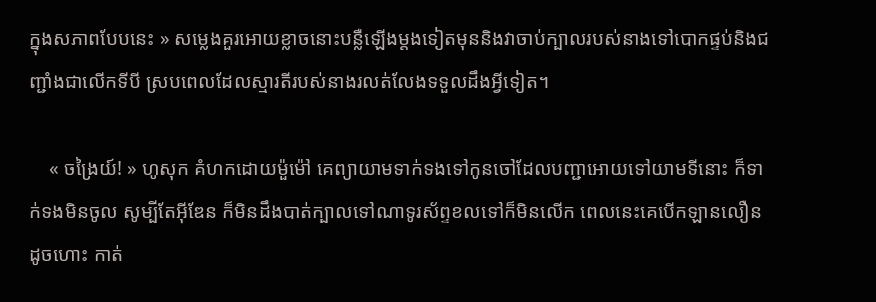ក្នុងសភាពបែបនេះ » សម្លេងគួរអោយខ្លាចនោះបន្លឺឡើងម្តងទៀតមុននិងវាចាប់ក្បាលរបស់នាងទៅបោកផ្ទប់និងជញ្ជាំងជាលើកទីបី ស្របពេលដែលស្មារតីរបស់នាងរលត់លែងទទួលដឹងអ្វីទៀត។

    « ចង្រៃយ៍! » ហូសុក គំហកដោយម៉ួម៉ៅ គេព្យាយាមទាក់ទងទៅកូនចៅដែលបញ្ជាអោយទៅយាមទីនោះ ក៏ទាក់ទងមិនចូល សូម្បីតែអ៊ីឌែន ក៏មិនដឹងបាត់ក្បាលទៅណាទូរស័ព្ទខលទៅក៏មិនលើក ពេលនេះគេបើកឡានលឿនដូចហោះ កាត់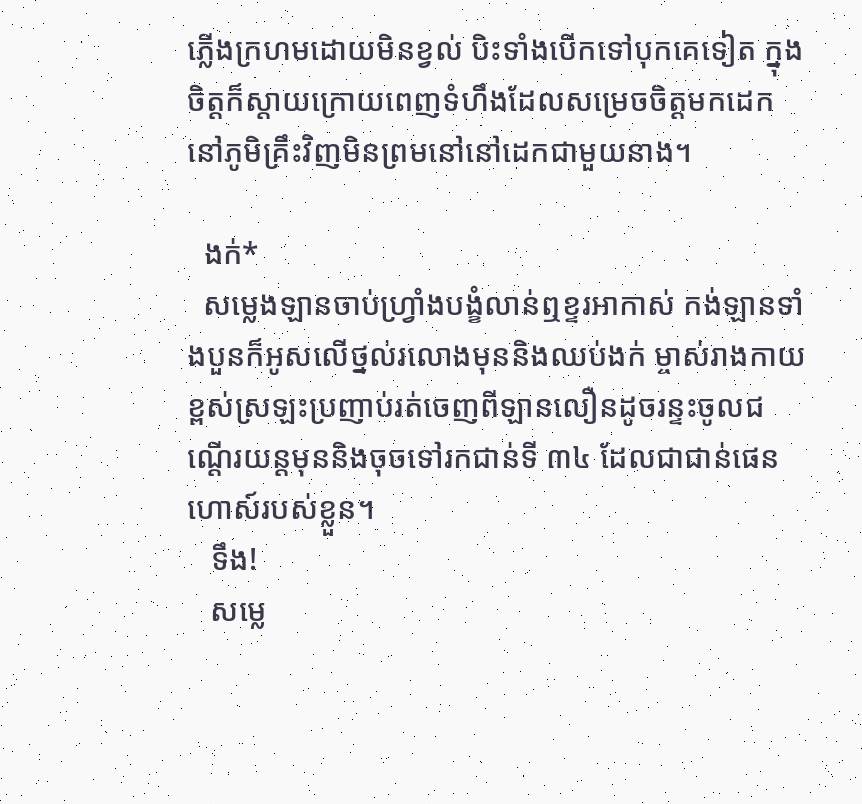ភ្លើងក្រហមដោយមិនខ្វល់ បិះទាំងបើកទៅបុកគេទៀត ក្នុងចិត្តក៏ស្តាយក្រោយពេញទំហឹងដែលសម្រេចចិត្តមកដេកនៅភូមិគ្រឹះវិញមិនព្រមនៅនៅដេកជាមួយនាង។

  ងក់*
  សម្លេងឡានចាប់ហ្វ្រាំងបង្ខំលាន់ឮខ្ទរអាកាស់ កង់ឡានទាំងបួនក៏អូសលើថ្នល់រលោងមុននិងឈប់ងក់ ម្ចាស់រាងកាយខ្ពស់ស្រឡះប្រញាប់រត់ចេញពីឡានលឿនដូចរន្ទះចូលជណ្តើរយន្តមុននិងចុចទៅរកជាន់ទី ៣៤ ដែលជាជាន់ផេនហោស៍របស់ខ្លួន។
   ទឹង!
   សម្លេ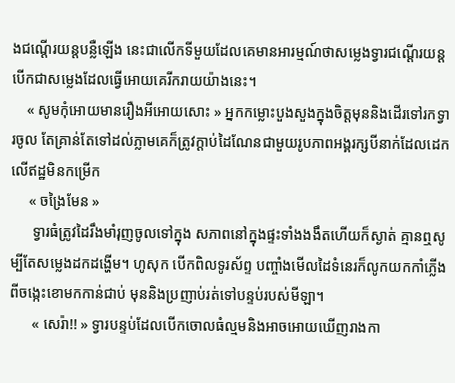ងជណ្តើរយន្តបន្លឺឡើង នេះជាលើកទីមួយដែលគេមានអារម្មណ៍ថាសម្លេងទ្វារជណ្តើរយន្តបើកជាសម្លេងដែលធ្វើអោយគេរីករាយយ៉ាងនេះ។
    « សូមកុំអោយមានរឿងអីអោយសោះ » អ្នកកម្លោះបួងសួងក្នុងចិត្តមុននិងដើរទៅរកទ្វារចូល តែគ្រាន់តែទៅដល់ភ្លាមគេក៏ត្រូវក្តាប់ដៃណែនជាមួយរូបភាពអង្គរក្សបីនាក់ដែលដេកលើឥដ្ឋមិនកម្រើក
     « ចង្រៃមែន »
      ទ្វារធំត្រូវដៃរឹងមាំរុញចូលទៅក្នុង សភាពនៅក្នុងផ្ទះទាំងងងឹតហើយក៏ស្ងាត់ គ្មានឮសូម្បីតែសម្លេងដកដង្ហើម។ ហូសុក បើកពិលទូរស័ព្ទ បញ្ចាំងមើលដៃទំនេរក៏លូកយកកាំភ្លើងពីចង្កេះខោមកកាន់ជាប់ មុននិងប្រញាប់រត់ទៅបន្ទប់របស់មីឡា។
      « សេរ៉ា!! » ទ្វារបន្ទប់ដែលបើកចោលធំល្មមនិងអាចអោយឃើញរាងកា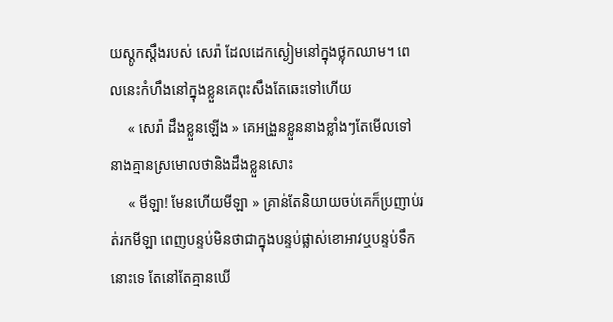យស្តូកស្តឹងរបស់ សេរ៉ា ដែលដេកស្ងៀមនៅក្នុងថ្លុកឈាម។ ពេលនេះកំហឹងនៅក្នុងខ្លួនគេពុះសឹងតែឆេះទៅហើយ
     « សេរ៉ា ដឹងខ្លួនឡើង » គេអង្រួនខ្លួននាងខ្លាំងៗតែមើលទៅនាងគ្មានស្រមោលថានិងដឹងខ្លួនសោះ
     « មីឡា! មែនហើយមីឡា » គ្រាន់តែនិយាយចប់គេក៏ប្រញាប់រត់រកមីឡា ពេញបន្ទប់មិនថាជាក្នុងបន្ទប់ផ្លាស់ខោអាវឬបន្ទប់ទឹកនោះទេ តែនៅតែគ្មានឃើ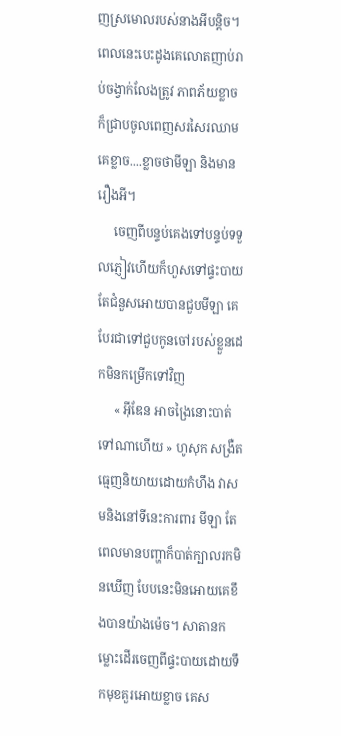ញស្រមោលរបស់នាងអីបន្តិច។ ពេលនេះបេះដូងគេលោតញាប់រាប់ចង្វាក់លែងត្រូវ ភាពភ័យខ្លាចក៏ជ្រាបចូលពេញសរសៃរឈាម គេខ្លាច....ខ្លាចថាមីឡា និងមានរឿងអី។
     ចេញពីបន្ទប់គេងទៅបន្ទប់ទទួលភ្ញៀវហើយក៏ហួសទៅផ្ទះបាយ តែជំនួសអោយបានជួបមីឡា គេបែរជាទៅជួបកូនចៅរបស់ខ្លួនដេកមិនកម្រើកទៅវិញ
     « អ៊ីឌែន អាចង្រៃនោះបាត់ទៅណាហើយ » ហូសុក សង្រឺតធ្មេញនិយាយដោយកំហឹង វាសមនិងនៅទីនេះការពារ មីឡា តែពេលមានបញ្ហាក៏បាត់ក្បាលរកមិនឃើញ បែបនេះមិនអោយគេខឹងបានយ៉ាងម៉េច។ សាតានកម្លោះដើរចេញពីផ្ទះបាយដោយទឹកមុខគួរអោយខ្លាច គេស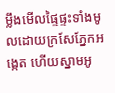ម្លឹងមើលផ្ទៃផ្ទះទាំងមូលដោយក្រសែភ្នែកអង្កេត ហើយស្នាមអូ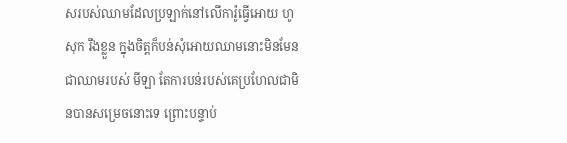សរបស់ឈាមដែលប្រឡាក់នៅលើការ៉ូធ្វើអោយ ហូសុក រឹងខ្លួន ក្នុងចិត្តក៏បន់សុំអោយឈាមនោះមិនមែនជាឈាមរបស់ មីឡា តែការបន់របស់គេប្រហែលជាមិនបានសម្រេចនោះទេ ព្រោះបន្ទាប់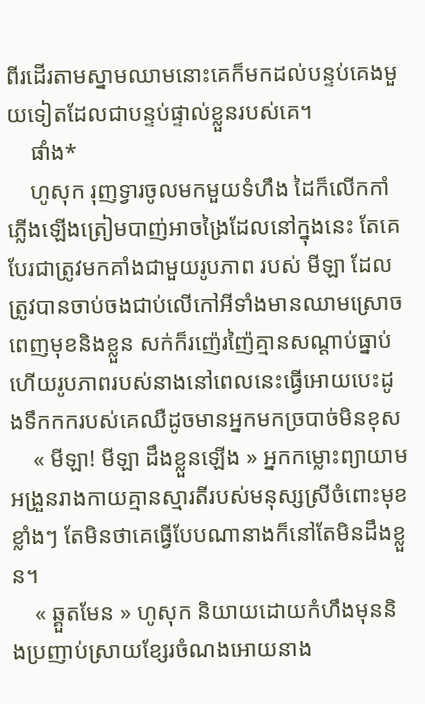ពីរដើរតាមស្នាមឈាមនោះគេក៏មកដល់បន្ទប់គេងមួយទៀតដែលជាបន្ទប់ផ្ទាល់ខ្លួនរបស់គេ។
    ផាំង*
    ហូសុក រុញទ្វារចូលមកមួយទំហឹង ដៃក៏លើកកាំភ្លើងឡើងត្រៀមបាញ់អាចង្រៃដែលនៅក្នុងនេះ តែគេបែរជាត្រូវមកគាំងជាមួយរូបភាព របស់ មីឡា ដែលត្រូវបានចាប់ចងជាប់លើកៅអីទាំងមានឈាមស្រោចពេញមុខនិងខ្លួន សក់ក៏រញ៉េរញ៉ៃគ្មានសណ្តាប់ធ្នាប់ ហើយរូបភាពរបស់នាងនៅពេលនេះធ្វើអោយបេះដូងទឹកកករបស់គេឈឺដូចមានអ្នកមកច្របាច់មិនខុស
    « មីឡា! មីឡា ដឹងខ្លួនឡើង » អ្នកកម្លោះព្យាយាមអង្រួនរាងកាយគ្មានស្មារតីរបស់មនុស្សស្រីចំពោះមុខខ្លាំងៗ តែមិនថាគេធ្វើបែបណានាងក៏នៅតែមិនដឹងខ្លួន។
    « ឆ្គួតមែន » ហូសុក និយាយដោយកំហឹងមុននិងប្រញាប់ស្រាយខ្សែរចំណងអោយនាង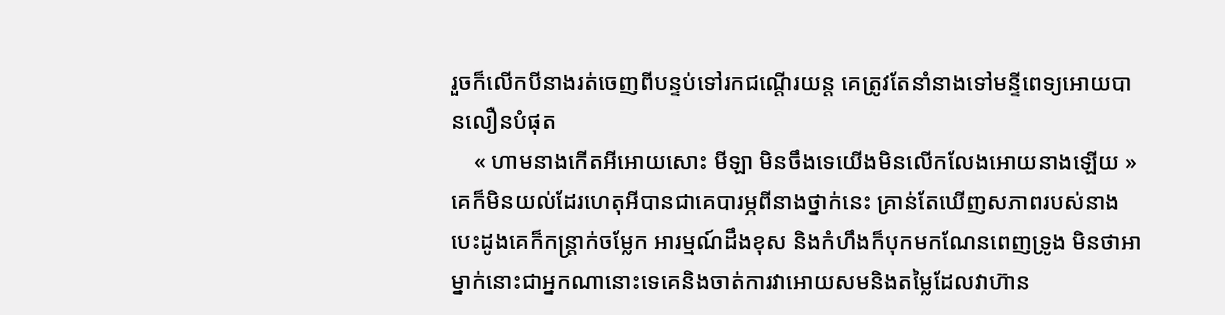រួចក៏លើកបីនាងរត់ចេញពីបន្ទប់ទៅរកជណ្តើរយន្ត គេត្រូវតែនាំនាងទៅមន្ទីពេទ្យអោយបានលឿនបំផុត
    « ហាមនាងកើតអីអោយសោះ មីឡា មិនចឹងទេយើងមិនលើកលែងអោយនាងឡើយ » គេក៏មិនយល់ដែរហេតុអីបានជាគេបារម្ភពីនាងថ្នាក់នេះ គ្រាន់តែឃើញសភាពរបស់នាងបេះដូងគេក៏កន្ត្រាក់ចម្លែក អារម្មណ៍ដឹងខុស និងកំហឹងក៏បុកមកណែនពេញទ្រូង មិនថាអាម្នាក់នោះជាអ្នកណានោះទេគេនិងចាត់ការវាអោយសមនិងតម្លៃដែលវាហ៊ាន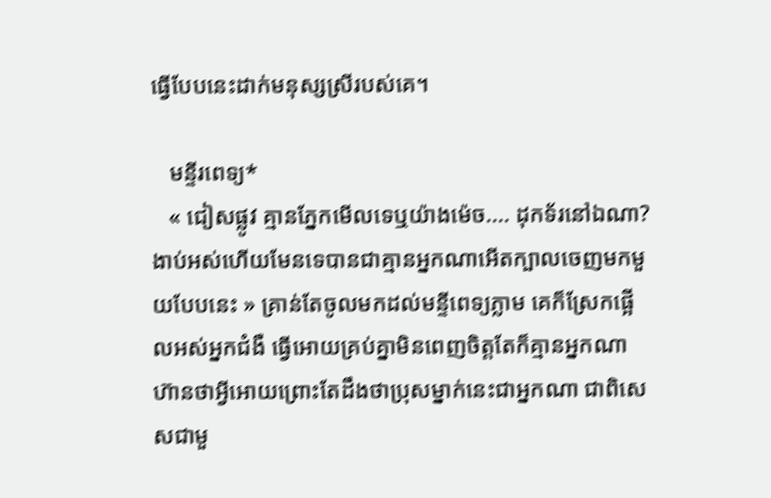ធ្វើបែបនេះដាក់មនុស្សស្រីរបស់គេ។

   មន្ទីរពេទ្យ*
   « ជៀសផ្លូវ គ្មានភ្នែកមើលទេឬយ៉ាងម៉េច.... ដុកទ័រនៅឯណា? ងាប់អស់ហើយមែនទេបានជាគ្មានអ្នកណាអើតក្បាលចេញមកមួយបែបនេះ » គ្រាន់តែចូលមកដល់មន្ទីពេទ្យភ្លាម គេក៏ស្រែកផ្អើលអស់អ្នកជំងឺ ធ្វើអោយគ្រប់គ្នាមិនពេញចិត្តតែក៏គ្មានអ្នកណាហ៊ានថាអ្វីអោយព្រោះតែដឹងថាប្រុសម្នាក់នេះជាអ្នកណា ជាពិសេសជាមួ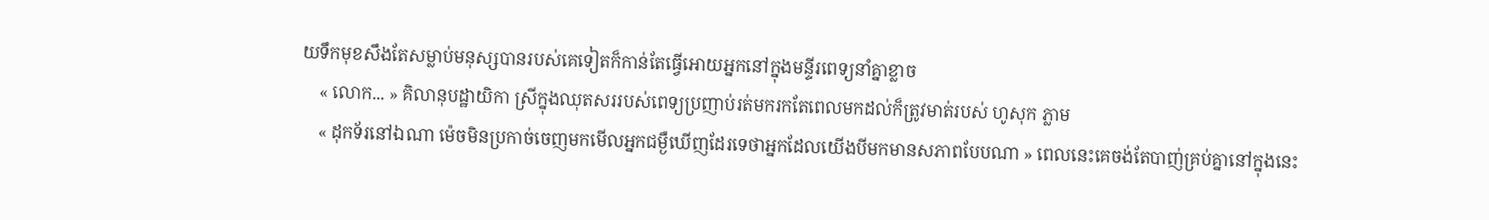យទឹកមុខសឹងតែសម្លាប់មនុស្សបានរបស់គេទៀតក៏កាន់តែធ្វើអោយអ្នកនៅក្នុងមន្ទីរពេទ្យនាំគ្នាខ្លាច
    « លោក... » គិលានុបដ្ឋាយិកា ស្រីក្នុងឈុតសររបស់ពេទ្យប្រញាប់រត់មករកតែពេលមកដល់ក៏ត្រូវមាត់របស់ ហូសុក ភ្លាម
    « ដុកទ័រនៅឯណា ម៉េចមិនប្រកាច់ចេញមកមើលអ្នកជម្ងឺឃើញដែរទេថាអ្នកដែលយើងបីមកមានសភាពបែបណា » ពេលនេះគេចង់តែបាញ់គ្រប់គ្នានៅក្នុងនេះ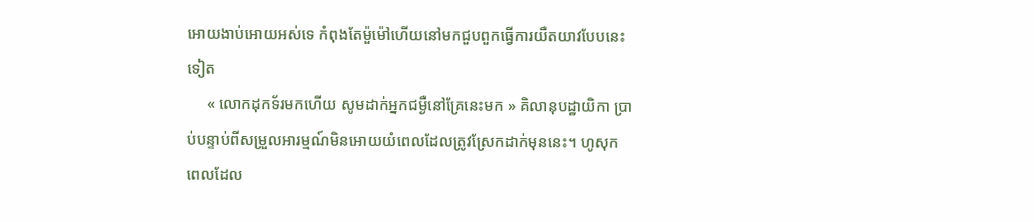អោយងាប់អោយអស់ទេ កំពុងតែម៉ួម៉ៅហើយនៅមកជួបពួកធ្វើការយឺតយាវបែបនេះទៀត
     « លោកដុកទ័រមកហើយ សូមដាក់អ្នកជម្ងឺនៅគ្រែនេះមក » គិលានុបដ្ឋាយិកា ប្រាប់បន្ទាប់ពីសម្រួលអារម្មណ៍មិនអោយយំពេលដែលត្រូវស្រែកដាក់មុននេះ។ ហូសុក ពេលដែល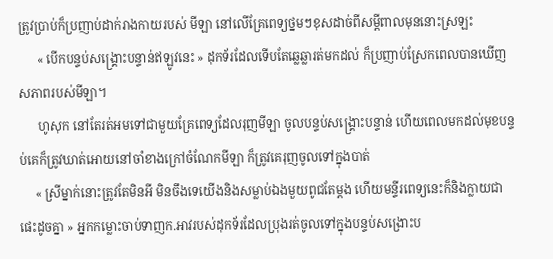ត្រូវប្រាប់ក៏ប្រញាប់ដាក់រាងកាយរបស់ មីឡា នៅលើគ្រែពេទ្យថ្នមៗខុសដាច់ពីសម្តីពាលមុននោះស្រឡះ
      « បើកបន្ទប់សង្គ្រោះបន្ទាន់ឥឡូវនេះ » ដុកទ័រដែលទើបតែឆ្លេឆ្លារត់មកដល់ ក៏ប្រញាប់ស្រែកពេលបានឃើញសភាពរបស់មីឡា។
      ហូសុក នៅតែរត់អមទៅជាមួយគ្រែពេទ្យដែលរុញមីឡា ចូលបន្ទប់សង្គ្រោះបន្ទាន់ ហើយពេលមកដល់មុខបន្ទប់គេក៏ត្រូវឃាត់អោយនៅចាំខាងក្រៅចំណែកមីឡា ក៏ត្រូវគេរុញចូលទៅក្នុងបាត់
     « ស្រីម្នាក់នោះត្រូវតែមិនអី មិនចឹងទេយើងនិងសម្លាប់ឯងមួយពូជតែម្តង ហើយមន្ទីរពេទ្យនេះក៏និងក្លាយជាផេះដូចគ្នា » អ្នកកម្លោះចាប់ទាញក.អាវរបស់ដុកទ័រដែលប្រុងរត់ចូលទៅក្នុងបន្ទប់សង្រោះប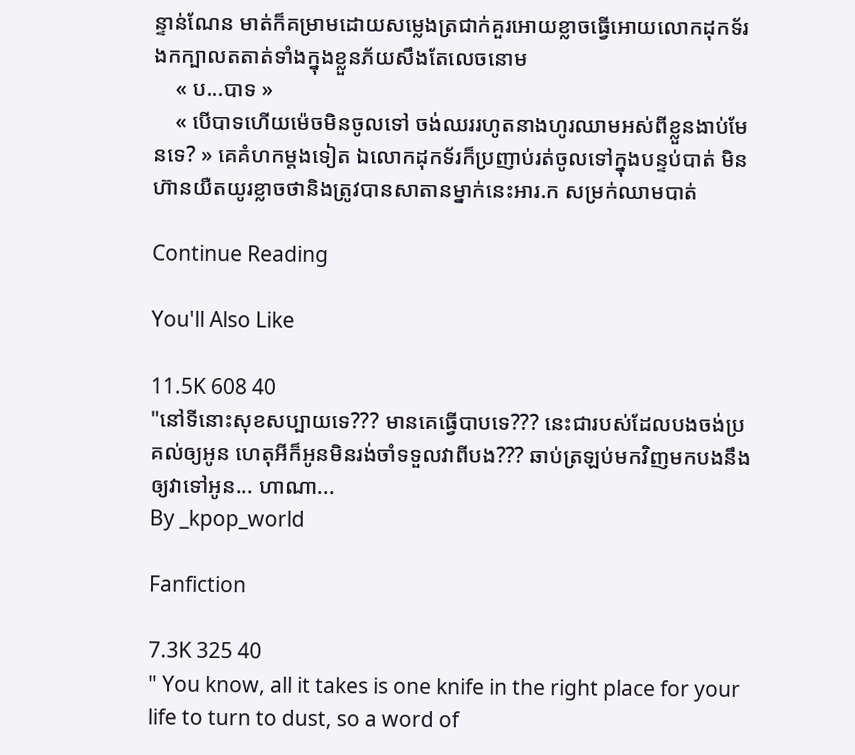ន្ទាន់ណែន មាត់ក៏គម្រាមដោយសម្លេងត្រជាក់គួរអោយខ្លាចធ្វើអោយលោកដុកទ័រងកក្បាលតតាត់ទាំងក្នុងខ្លួនភ័យសឹងតែលេចនោម
    « ប...បាទ »
    « បើបាទហើយម៉េចមិនចូលទៅ ចង់ឈររហូតនាងហូរឈាមអស់ពីខ្លួនងាប់មែនទេ? » គេគំហកម្តងទៀត ឯលោកដុកទ័រក៏ប្រញាប់រត់ចូលទៅក្នុងបន្ទប់បាត់ មិនហ៊ានយឺតយូរខ្លាចថានិងត្រូវបានសាតានម្នាក់នេះអារ.ក សម្រក់ឈាមបាត់

Continue Reading

You'll Also Like

11.5K 608 40
"នៅទីនោះសុខសប្បាយទេ??? មានគេធ្វើបាបទេ??? នេះជារបស់ដែលបងចង់ប្រគល់ឲ្យអូន ហេតុអីក៏អូនមិនរង់ចាំទទួលវាពីបង??? ឆាប់ត្រឡប់មកវិញមកបងនឹងឲ្យវាទៅអូន... ហាណា...
By _kpop_world

Fanfiction

7.3K 325 40
" You know, all it takes is one knife in the right place for your life to turn to dust, so a word of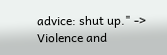advice: shut up." -> Violence and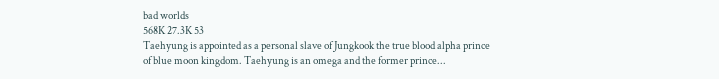bad worlds
568K 27.3K 53
Taehyung is appointed as a personal slave of Jungkook the true blood alpha prince of blue moon kingdom. Taehyung is an omega and the former prince...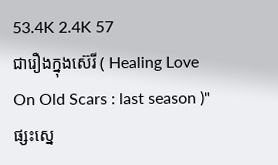53.4K 2.4K 57
ជារឿងក្នុងស៊េរី ( Healing Love On Old Scars : last season )" ផ្សះស្នេ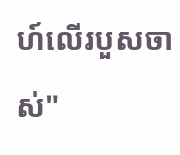ហ៍លើរបួសចាស់"